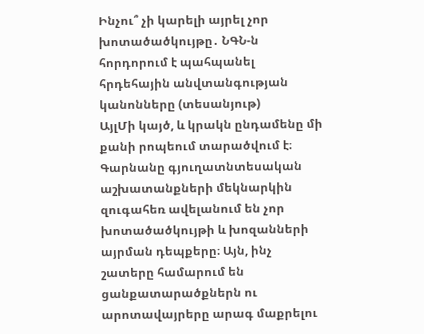Ինչու՞ չի կարելի այրել չոր խոտածածկույթը․ ՆԳՆ-ն հորդորում է պահպանել հրդեհային անվտանգության կանոնները (տեսանյութ)
ԱյլՄի կայծ, և կրակն ընդամենը մի քանի րոպեում տարածվում է։ Գարնանը գյուղատնտեսական աշխատանքների մեկնարկին զուգահեռ ավելանում են չոր խոտածածկույթի և խոզանների այրման դեպքերը։ Այն, ինչ շատերը համարում են ցանքատարածքներն ու արոտավայրերը արագ մաքրելու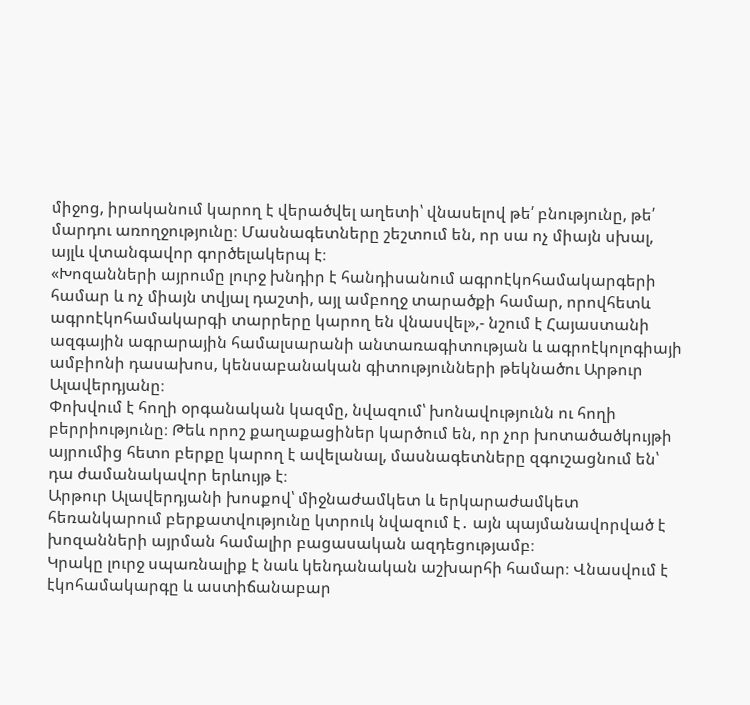միջոց, իրականում կարող է վերածվել աղետի՝ վնասելով թե՛ բնությունը, թե՛ մարդու առողջությունը։ Մասնագետները շեշտում են, որ սա ոչ միայն սխալ, այլև վտանգավոր գործելակերպ է։
«Խոզանների այրումը լուրջ խնդիր է հանդիսանում ագրոէկոհամակարգերի համար և ոչ միայն տվյալ դաշտի, այլ ամբողջ տարածքի համար, որովհետև ագրոէկոհամակարգի տարրերը կարող են վնասվել»,- նշում է Հայաստանի ազգային ագրարային համալսարանի անտառագիտության և ագրոէկոլոգիայի ամբիոնի դասախոս, կենսաբանական գիտությունների թեկնածու Արթուր Ալավերդյանը։
Փոխվում է հողի օրգանական կազմը, նվազում՝ խոնավությունն ու հողի բերրիությունը։ Թեև որոշ քաղաքացիներ կարծում են, որ չոր խոտածածկույթի այրումից հետո բերքը կարող է ավելանալ, մասնագետները զգուշացնում են՝ դա ժամանակավոր երևույթ է։
Արթուր Ալավերդյանի խոսքով՝ միջնաժամկետ և երկարաժամկետ հեռանկարում բերքատվությունը կտրուկ նվազում է․ այն պայմանավորված է խոզանների այրման համալիր բացասական ազդեցությամբ։
Կրակը լուրջ սպառնալիք է նաև կենդանական աշխարհի համար։ Վնասվում է էկոհամակարգը և աստիճանաբար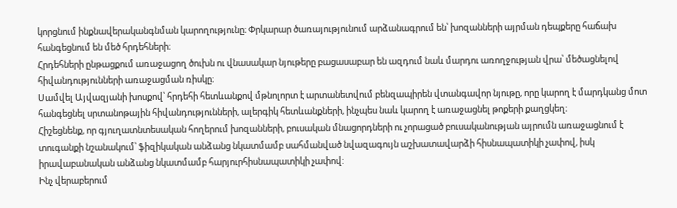կորցնում ինքնավերականգնման կարողությունը։ Փրկարար ծառայությունում արձանագրում են՝ խոզանների այրման դեպքերը հաճախ հանգեցնում են մեծ հրդեհների։
Հրդեհների ընթացքում առաջացող ծուխն ու վնասակար նյութերը բացասաբար են ազդում նաև մարդու առողջության վրա՝ մեծացնելով հիվանդությունների առաջացման ռիսկը։
Սամվել Այվազյանի խոսքով՝ հրդեհի հետևանքով մթնոլորտ է արտանետվում բենզապիրեն վտանգավոր նյութը, որը կարող է մարդկանց մոտ հանգեցնել սրտանոթային հիվանդությունների, ալերգիկ հետևանքների, ինչպես նաև կարող է առաջացնել թոքերի քաղցկեղ։
Հիշեցնենք, որ գյուղատնտեսական հողերում խոզանների, բուսական մնացորդների ու չորացած բուսականության այրումն առաջացնում է տուգանքի նշանակում՝ ֆիզիկական անձանց նկատմամբ սահմանված նվազագույն աշխատավարձի հիսնապատիկի չափով, իսկ իրավաբանական անձանց նկատմամբ հարյուրհիսնապատիկի չափով:
Ինչ վերաբերում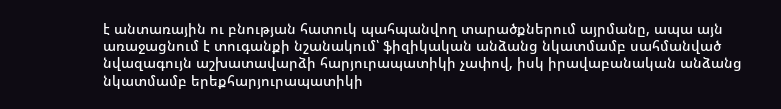է անտառային ու բնության հատուկ պահպանվող տարածքներում այրմանը, ապա այն առաջացնում է տուգանքի նշանակում՝ ֆիզիկական անձանց նկատմամբ սահմանված նվազագույն աշխատավարձի հարյուրապատիկի չափով, իսկ իրավաբանական անձանց նկատմամբ երեքհարյուրապատիկի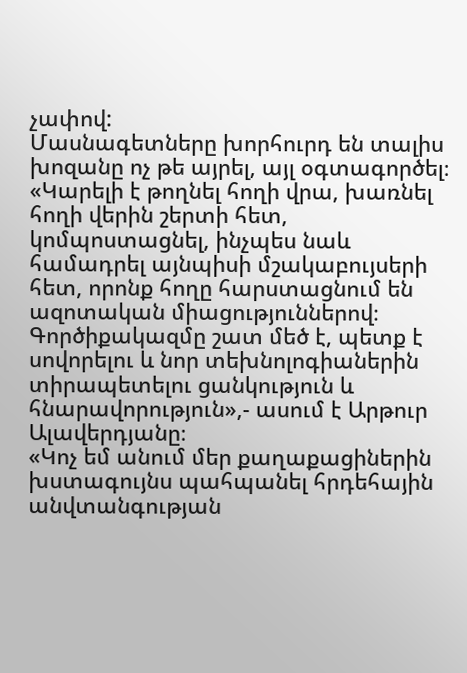չափով:
Մասնագետները խորհուրդ են տալիս խոզանը ոչ թե այրել, այլ օգտագործել։
«Կարելի է թողնել հողի վրա, խառնել հողի վերին շերտի հետ, կոմպոստացնել, ինչպես նաև համադրել այնպիսի մշակաբույսերի հետ, որոնք հողը հարստացնում են ազոտական միացություններով։ Գործիքակազմը շատ մեծ է, պետք է սովորելու և նոր տեխնոլոգիաներին տիրապետելու ցանկություն և հնարավորություն»,- ասում է Արթուր Ալավերդյանը։
«Կոչ եմ անում մեր քաղաքացիներին խստագույնս պահպանել հրդեհային անվտանգության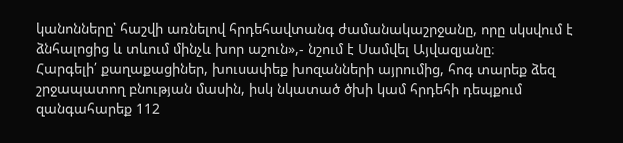կանոնները՝ հաշվի առնելով հրդեհավտանգ ժամանակաշրջանը, որը սկսվում է ձնհալոցից և տևում մինչև խոր աշուն»,- նշում է Սամվել Այվազյանը։
Հարգելի՛ քաղաքացիներ, խուսափեք խոզանների այրումից, հոգ տարեք ձեզ շրջապատող բնության մասին, իսկ նկատած ծխի կամ հրդեհի դեպքում զանգահարեք 112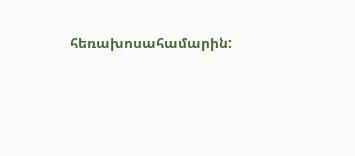հեռախոսահամարին: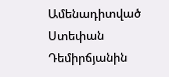Ամենադիտված
Ստեփան Դեմիրճյանին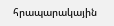հրապարակային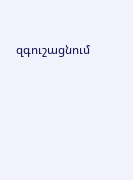զգուշացնում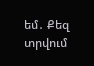եմ․ Քեզ տրվում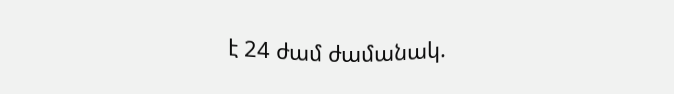է 24 ժամ ժամանակ.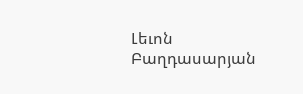Լեւոն Բաղդասարյան